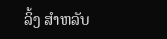ລິ້ງ ສຳຫລັບ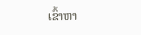ເຂົ້າຫາ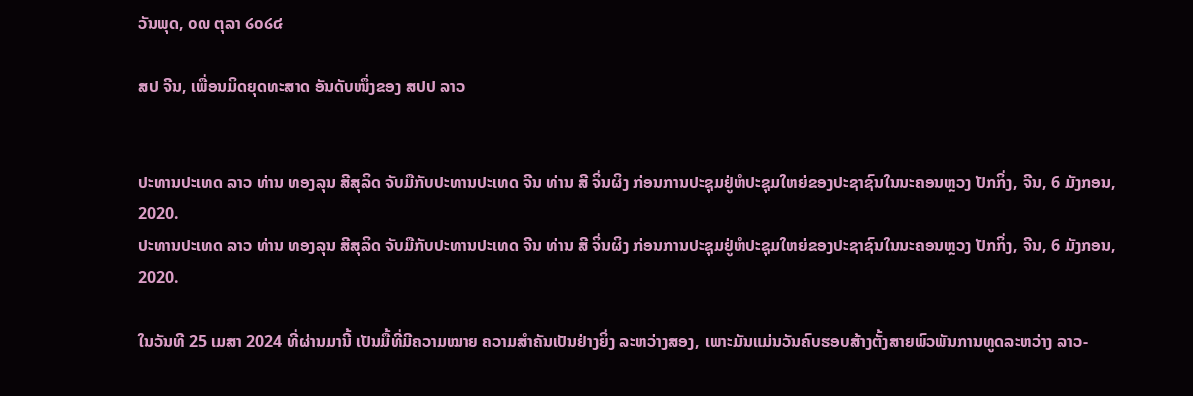ວັນພຸດ, ໐໙ ຕຸລາ ໒໐໒໔

ສປ ຈີນ, ເພື່ອນມິດຍຸດທະສາດ ອັນດັບໜຶ່ງຂອງ ສປປ ລາວ


ປະທານປະເທດ ລາວ ທ່ານ ທອງລຸນ ສີສຸລິດ ຈັບມືກັບປະທານປະເທດ ຈີນ ທ່ານ ສີ ຈິ່ນຜິງ ກ່ອນການປະຊຸມຢູ່ຫໍປະຊຸມໃຫຍ່ຂອງປະຊາຊົນໃນນະຄອນຫຼວງ ປັກກິ່ງ, ຈີນ, 6 ມັງກອນ, 2020.
ປະທານປະເທດ ລາວ ທ່ານ ທອງລຸນ ສີສຸລິດ ຈັບມືກັບປະທານປະເທດ ຈີນ ທ່ານ ສີ ຈິ່ນຜິງ ກ່ອນການປະຊຸມຢູ່ຫໍປະຊຸມໃຫຍ່ຂອງປະຊາຊົນໃນນະຄອນຫຼວງ ປັກກິ່ງ, ຈີນ, 6 ມັງກອນ, 2020.

ໃນວັນທີ 25 ເມສາ 2024 ທີ່ຜ່ານມານີ້ ເປັນມື້ທີ່ມີຄວາມໝາຍ ຄວາມສຳຄັນເປັນຢ່າງຍິ່ງ ລະຫວ່າງສອງ, ເພາະມັນແມ່ນວັນຄົບຮອບສ້າງຕັ້ງສາຍພົວພັນການທູດລະຫວ່າງ ລາວ-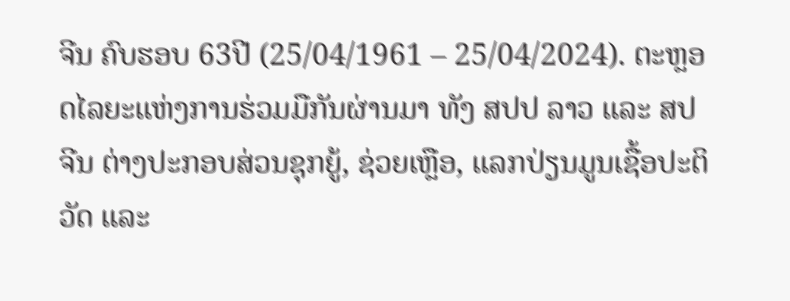ຈີນ ຄົບຮອບ 63ປີ (25/04/1961 – 25/04/2024). ຕະຫຼອດໄລຍະແຫ່ງການຮ່ວມມືກັນຜ່ານມາ ທັງ ສປປ ລາວ ແລະ ສປ ຈີນ ຕ່າງປະກອບສ່ວນຊຸກຍູ້, ຊ່ວຍເຫຼືອ, ແລກປ່ຽນມູນເຊື້ອປະຕິວັດ ແລະ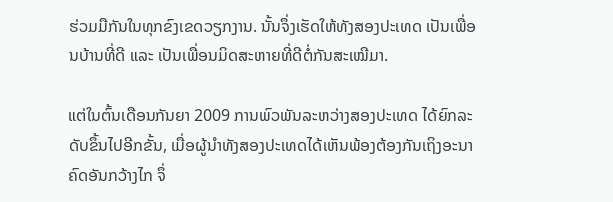ຮ່ວມມືກັນໃນທຸກຂົງເຂດວຽກງານ. ນັ້ນຈຶ່ງເຮັດໃຫ້ທັງສອງປະເທດ ເປັນເພື່ອນບ້ານທີ່ດີ ແລະ ເປັນເພື່ອນມິດສະຫາຍທີ່ດີຕໍ່ກັນສະເໝີມາ.

ແຕ່ໃນຕົ້ນເດືອນກັນຍາ 2009 ການພົວພັນລະຫວ່າງສອງປະເທດ ໄດ້ຍົກລະດັບຂຶ້ນໄປອີກຂັ້ນ, ເມື່ອຜູ້ນຳທັງສອງປະເທດໄດ້ເຫັນພ້ອງຕ້ອງກັນເຖິງອະນາຄົດອັນກວ້າງໄກ ຈຶ່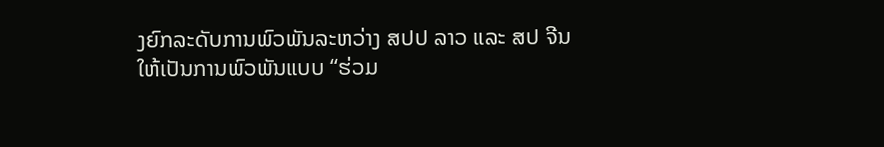ງຍົກລະດັບການພົວພັນລະຫວ່າງ ສປປ ລາວ ແລະ ສປ ຈີນ ໃຫ້ເປັນການພົວພັນແບບ “ຮ່ວມ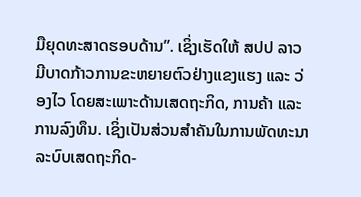ມືຍຸດທະສາດຮອບດ້ານ”. ເຊິ່ງເຮັດໃຫ້ ສປປ ລາວ ມີບາດກ້າວການຂະຫຍາຍຕົວຢ່າງແຂງແຮງ ແລະ ວ່ອງໄວ ໂດຍສະເພາະດ້ານເສດຖະກິດ, ການຄ້າ ແລະ ການລົງທຶນ. ເຊິ່ງເປັນສ່ວນສຳຄັນໃນການພັດທະນາລະບົບເສດຖະກິດ-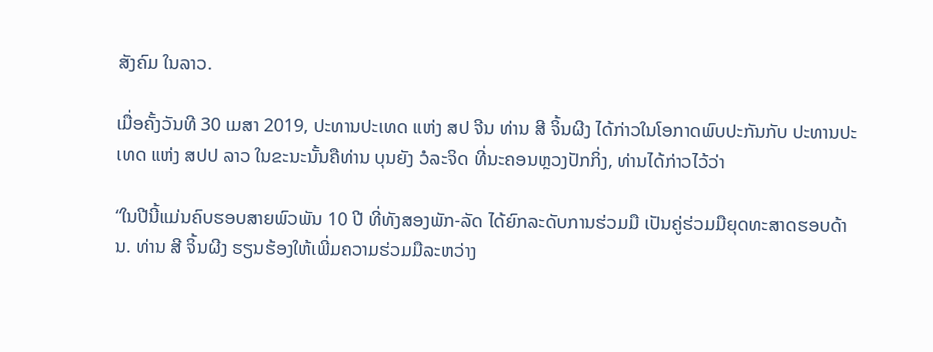ສັງຄົມ ໃນລາວ.

ເມື່ອຄັ້ງວັນທີ 30 ເມສາ 2019, ປະທານປະເທດ ແຫ່ງ ສປ ຈີນ ທ່ານ ສີ ຈິ້ນຜີງ ໄດ້ກ່າວໃນໂອກາດພົບປະກັນກັບ ປະທານປະເທດ ແຫ່ງ ສປປ ລາວ ໃນຂະນະນັ້ນຄືທ່ານ ບຸນຍັງ ວໍລະຈິດ ທີ່ນະຄອນຫຼວງປັກກິ່ງ, ທ່ານໄດ້ກ່າວໄວ້ວ່າ

“ໃນປີນີ້ແມ່ນຄົບຮອບສາຍພົວພັນ 10 ປີ ທີ່ທັງສອງພັກ-ລັດ ໄດ້ຍົກລະດັບການຮ່ວມມື ເປັນຄູ່ຮ່ວມມືຍຸດທະສາດຮອບດ້ານ. ທ່ານ ສີ ຈິ້ນຜີງ ຮຽນຮ້ອງໃຫ້ເພີ່ມຄວາມຮ່ວມມືລະຫວ່າງ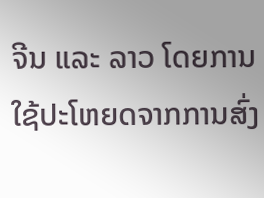ຈີນ ແລະ ລາວ ໂດຍການໃຊ້ປະໂຫຍດຈາກການສົ່ງ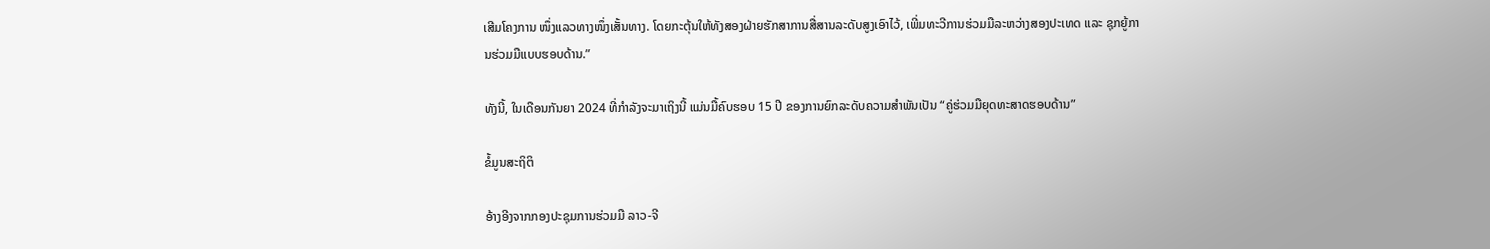ເສີມໂຄງການ ໜຶ່ງແລວທາງໜຶ່ງເສັ້ນທາງ. ໂດຍກະຕຸ້ນໃຫ້ທັງສອງຝ່າຍຮັກສາການສື່ສານລະດັບສູງເອົາໄວ້, ເພີ່ມທະວີການຮ່ວມມືລະຫວ່າງສອງປະເທດ ແລະ ຊຸກຍູ້ການຮ່ວມມືແບບຮອບດ້ານ.”

ທັງນີ້, ໃນເດືອນກັນຍາ 2024 ທີ່ກຳລັງຈະມາເຖິງນີ້ ແມ່ນມື້ຄົບຮອບ 15 ປີ ຂອງການຍົກລະດັບຄວາມສຳພັນເປັນ “ຄູ່ຮ່ວມມືຍຸດທະສາດຮອບດ້ານ”

ຂໍ້ມູນສະຖິຕິ

ອ້າງອີງຈາກກອງປະຊຸມການຮ່ວມມື ລາວ-ຈີ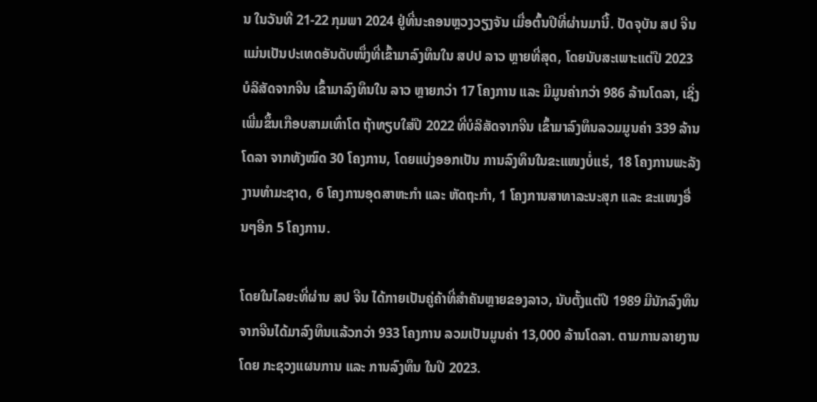ນ ໃນວັນທີ 21-22 ກຸມພາ 2024 ຢູ່ທີ່ນະຄອນຫຼວງວຽງຈັນ ເມື່ອຕົ້ນປີທີ່ຜ່ານມານີ້. ປັດຈຸບັນ ສປ ຈີນ ແມ່ນເປັນປະເທດອັນດັບໜຶ່ງທີ່ເຂົ້າມາລົງທຶນໃນ ສປປ ລາວ ຫຼາຍທີ່ສຸດ, ໂດຍນັບສະເພາະແຕ່ປີ 2023 ບໍລິສັດຈາກຈີນ ເຂົ້າມາລົງທຶນໃນ ລາວ ຫຼາຍກວ່າ 17 ໂຄງການ ແລະ ມີມູນຄ່າກວ່າ 986 ລ້ານໂດລາ, ເຊິ່ງເພີ່ມຂຶ້ນເກືອບສາມເທົ່າໂຕ ຖ້າທຽບໃສ່ປີ 2022 ທີ່ບໍລິສັດຈາກຈີນ ເຂົ້າມາລົງທຶນລວມມູນຄ່າ 339 ລ້ານໂດລາ ຈາກທັງໝົດ 30 ໂຄງການ, ໂດຍແບ່ງອອກເປັນ ການລົງທຶນໃນຂະແໜງບໍ່ແຮ່, 18 ໂຄງການພະລັງງານທຳມະຊາດ, 6 ໂຄງການອຸດສາຫະກຳ ແລະ ຫັດຖະກຳ, 1 ໂຄງການສາທາລະນະສຸກ ແລະ ຂະແໜງອື່ນໆອີກ 5 ໂຄງການ.

ໂດຍໃນໄລຍະທີ່ຜ່ານ ສປ ຈີນ ໄດ້ກາຍເປັນຄູ່ຄ້າທີ່ສຳຄັນຫຼາຍຂອງລາວ, ນັບຕັ້ງແຕ່ປີ 1989 ມີນັກລົງທຶນຈາກຈີນໄດ້ມາລົງທຶນແລ້ວກວ່າ 933 ໂຄງການ ລວມເປັນມູນຄ່າ 13,000 ລ້ານໂດລາ. ຕາມການລາຍງານໂດຍ ກະຊວງແຜນການ ແລະ ການລົງທຶນ ໃນປີ 2023.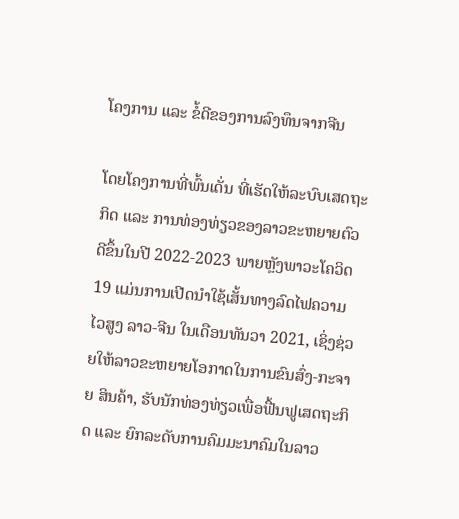ໂຄງການ ແລະ ຂໍ້ດີຂອງການລົງທຶນຈາກຈີນ

ໂດຍໂຄງການທີ່ພົ້ນເດັ່ນ ທີ່ເຮັດໃຫ້ລະບົບເສດຖະກິດ ແລະ ການທ່ອງທ່ຽວຂອງລາວຂະຫຍາຍຕົວດີຂຶ້ນໃນປີ 2022-2023 ພາຍຫຼັງພາວະໂຄວິດ 19 ແມ່ນການເປີດນໍາໃຊ້ເສັ້ນທາງລົດໄຟຄວາມໄວສູງ ລາວ-ຈີນ ໃນເດືອນທັນວາ 2021, ເຊິ່ງຊ່ວຍໃຫ້ລາວຂະຫຍາຍໂອກາດໃນການຂົນສົ່ງ-ກະຈາຍ ສິນຄ້າ, ຮັບນັກທ່ອງທ່ຽວເພື່ອຟື້ນຟູເສດຖະກິດ ແລະ ຍົກລະດັບການຄົມມະນາຄົມໃນລາວ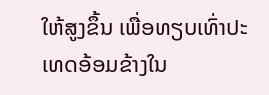ໃຫ້ສູງຂຶ້ນ ເພື່ອທຽບເທົ່າປະເທດອ້ອມຂ້າງໃນ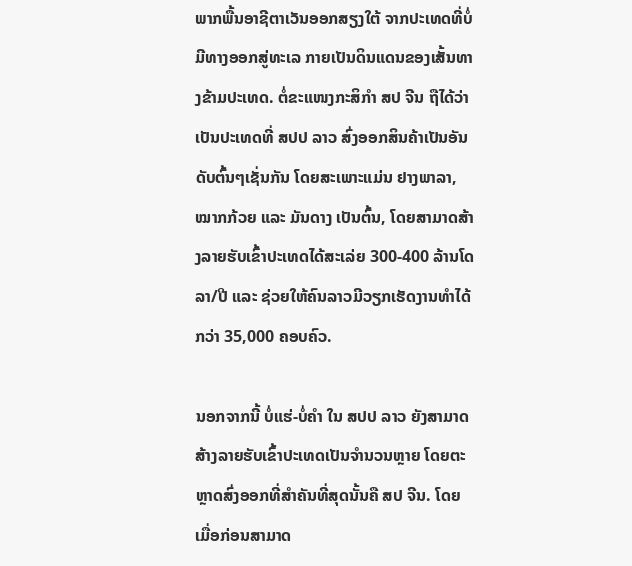ພາກພື້ນອາຊີຕາເວັນອອກສຽງໃຕ້ ຈາກປະເທດທີ່ບໍ່ມີທາງອອກສູ່ທະເລ ກາຍເປັນດິນແດນຂອງເສັ້ນທາງຂ້າມປະເທດ. ຕໍ່ຂະແໜງກະສິກຳ ສປ ຈີນ ຖືໄດ້ວ່າເປັນປະເທດທີ່ ສປປ ລາວ ສົ່ງອອກສິນຄ້າເປັນອັນດັບຕົ້ນໆເຊັ່ນກັນ ໂດຍສະເພາະແມ່ນ ຢາງພາລາ, ໝາກກ້ວຍ ແລະ ມັນດາງ ເປັນຕົ້ນ, ໂດຍສາມາດສ້າງລາຍຮັບເຂົ້າປະເທດໄດ້ສະເລ່ຍ 300-400 ລ້ານໂດລາ/ປີ ແລະ ຊ່ວຍໃຫ້ຄົນລາວມີວຽກເຮັດງານທຳໄດ້ກວ່າ 35,000 ຄອບຄົວ.

ນອກຈາກນີ້ ບໍ່ແຮ່-ບໍ່ຄຳ ໃນ ສປປ ລາວ ຍັງສາມາດສ້າງລາຍຮັບເຂົ້າປະເທດເປັນຈຳນວນຫຼາຍ ໂດຍຕະຫຼາດສົ່ງອອກທີ່ສຳຄັນທີ່ສຸດນັ້ນຄື ສປ ຈີນ. ໂດຍເມື່ອກ່ອນສາມາດ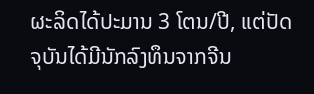ຜະລິດໄດ້ປະມານ 3 ໂຕນ/ປີ, ແຕ່ປັດຈຸບັນໄດ້ມີນັກລົງທຶນຈາກຈີນ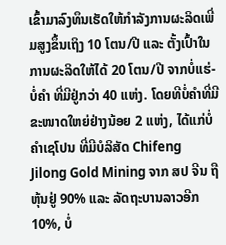ເຂົ້າມາລົງທຶນເຮັດໃຫ້ກຳລັງການຜະລິດເພີ່ມສູງຂຶ້ນເຖິງ 10 ໂຕນ/ປີ ແລະ ຕັ້ງເປົ້າໃນການຜະລິດໃຫ້ໄດ້ 20 ໂຕນ/ປີ ຈາກບໍ່ແຮ່-ບໍ່ຄຳ ທີ່ມີຢູ່ກວ່າ 40 ແຫ່ງ. ໂດຍທີບໍ່ຄຳທີ່ມີຂະໜາດໃຫຍ່ຢ່າງນ້ອຍ 2 ແຫ່ງ, ໄດ້ແກ່ບໍ່ຄຳເຊໂປນ ທີ່ມີບໍລິສັດ Chifeng Jilong Gold Mining ຈາກ ສປ ຈີນ ຖືຫຸ້ນຢູ່ 90% ແລະ ລັດຖະບານລາວອີກ 10%, ບໍ່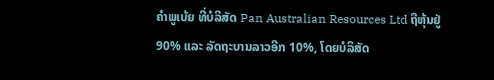ຄໍາພູເບ້ຍ ທີ່ບໍລິສັດ Pan Australian Resources Ltd ຖືຫຸ້ນຢູ່ 90% ແລະ ລັດຖະບານລາວອີກ 10%, ໂດຍບໍລິສັດ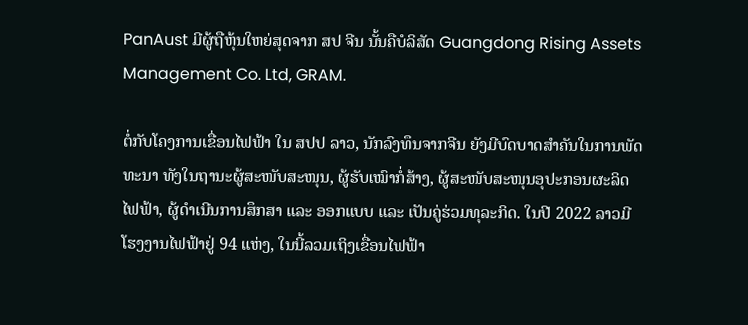PanAust ມີຜູ້ຖືຫຸ້ນໃຫຍ່ສຸດຈາກ ສປ ຈີນ ນັ້ນຄືບໍລິສັດ Guangdong Rising Assets Management Co. Ltd, GRAM.

ຕໍ່ກັບໂຄງການເຂື່ອນໄຟຟ້າ ໃນ ສປປ ລາວ, ນັກລົງທຶນຈາກຈີນ ຍັງມີບົດບາດສຳຄັນໃນການພັດທະນາ ທັງໃນຖານະຜູ້ສະໜັບສະໜຸນ, ຜູ້ຮັບເໝົາກໍ່ສ້າງ, ຜູ້ສະໜັບສະໜຸນອຸປະກອນຜະລິດໄຟຟ້າ, ຜູ້ດຳເນີນການສຶກສາ ແລະ ອອກແບບ ແລະ ເປັນຄູ່ຮ່ວມທຸລະກິດ. ໃນປີ 2022 ລາວມີໂຮງງານໄຟຟ້າຢູ່ 94 ແຫ່ງ, ໃນນີ້ລວມເຖິງເຂື່ອນໄຟຟ້າ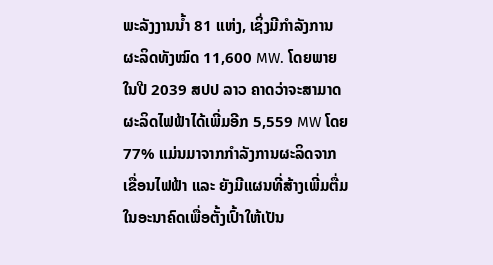ພະລັງງານນ້ຳ 81 ແຫ່ງ, ເຊິ່ງມີກຳລັງການຜະລິດທັງໝົດ 11,600 MW. ໂດຍພາຍໃນປີ 2039 ສປປ ລາວ ຄາດວ່າຈະສາມາດຜະລິດໄຟຟ້າໄດ້ເພີ່ມອີກ 5,559 MW ໂດຍ 77% ແມ່ນມາຈາກກຳລັງການຜະລິດຈາກເຂື່ອນໄຟຟ້າ ແລະ ຍັງມີແຜນທີ່ສ້າງເພີ່ມຕື່ມໃນອະນາຄົດເພື່ອຕັ້ງເປົ້າໃຫ້ເປັນ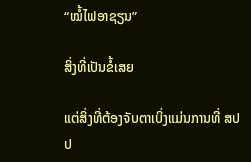“ໝໍ້ໄຟອາຊຽນ”

ສິ່ງທີ່ເປັນຂໍ້ເສຍ

ແຕ່ສິ່ງທີ່ຕ້ອງຈັບຕາເບິ່ງແມ່ນການທີ່ ສປປ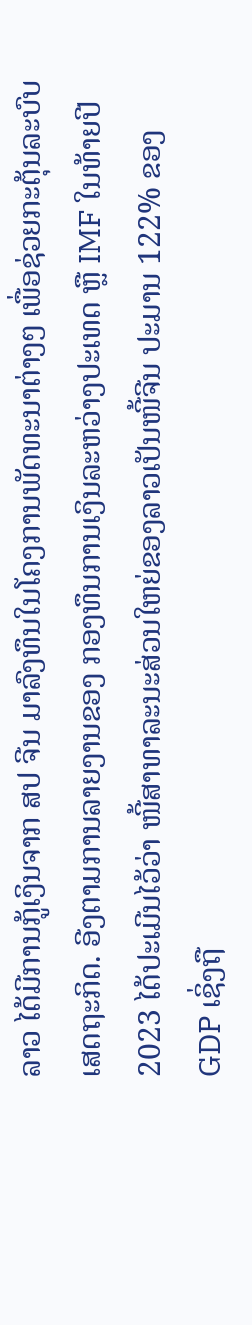ລາວ ໄດ້ມີການກູ້ເງິນຈາກ ສປ ຈີນ ມາລົງທຶນໃນໂຄງການພັດທະນາຕ່າງໆ ເພື່ອຊ່ວຍກະຕຸ້ນລະບົບເສດຖະກິດ. ອີງຕາມການລາຍງານຂອງ ກອງທຶນການເງິນລະຫວ່າງປະເທດ ຫຼື IMF ໃນທ້າຍປີ 2023 ໄດ້ປະເມີນໄວ້ວ່າ ໜີ້ສາທາລະນະສ່ວນໃຫຍ່ຂອງລາວເປັນໜີ້ຈີນ ປະມານ 122% ຂອງ GDP ເຊິ່ງຖື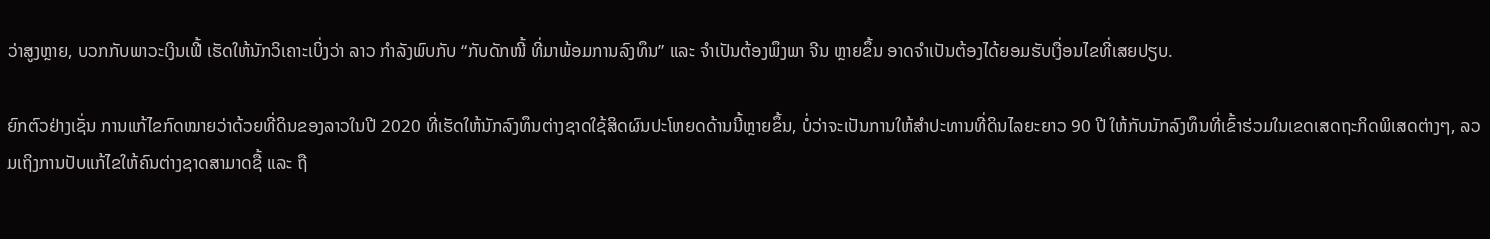ວ່າສູງຫຼາຍ, ບວກກັບພາວະເງິນເຟີ້ ເຮັດໃຫ້ນັກວິເຄາະເບິ່ງວ່າ ລາວ ກຳລັງພົບກັບ “ກັບດັກໜີ້ ທີ່ມາພ້ອມການລົງທຶນ” ແລະ ຈຳເປັນຕ້ອງພຶງພາ ຈີນ ຫຼາຍຂຶ້ນ ອາດຈຳເປັນຕ້ອງໄດ້ຍອມຮັບເງື່ອນໄຂທີ່ເສຍປຽບ.

ຍົກຕົວຢ່າງເຊັ່ນ ການແກ້ໄຂກົດໝາຍວ່າດ້ວຍທີ່ດິນຂອງລາວໃນປີ 2020 ທີ່ເຮັດໃຫ້ນັກລົງທຶນຕ່າງຊາດໃຊ້ສິດຜົນປະໂຫຍດດ້ານນີ້ຫຼາຍຂຶ້ນ, ບໍ່ວ່າຈະເປັນການໃຫ້ສຳປະທານທີ່ດິນໄລຍະຍາວ 90 ປີ ໃຫ້ກັບນັກລົງທຶນທີ່ເຂົ້າຮ່ວມໃນເຂດເສດຖະກິດພິເສດຕ່າງໆ, ລວມເຖິງການປັບແກ້ໄຂໃຫ້ຄົນຕ່າງຊາດສາມາດຊື້ ແລະ ຖື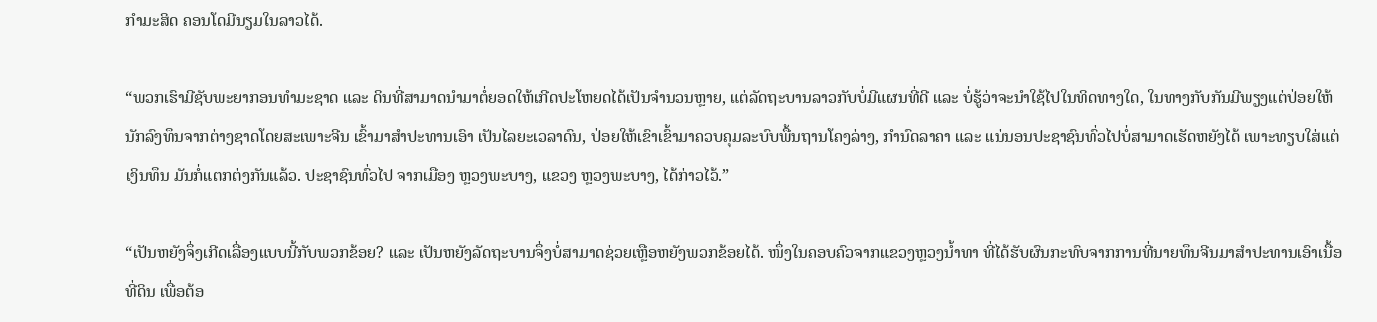ກຳມະສິດ ຄອນໂດມີນຽມໃນລາວໄດ້.

“ພວກເຮົາມີຊັບພະຍາກອນທໍາມະຊາດ ແລະ ດິນທີ່ສາມາດນໍາມາຕໍ່ຍອດໃຫ້ເກີດປະໂຫຍດໄດ້ເປັນຈໍານວນຫຼາຍ, ແຕ່ລັດຖະບານລາວກັບບໍ່ມີແຜນທີ່ດີ ແລະ ບໍ່ຮູ້ວ່າຈະນຳໃຊ້ໄປໃນທິດທາງໃດ, ໃນທາງກັບກັນມີພຽງແຕ່ປ່ອຍໃຫ້ນັກລົງທຶນຈາກຕ່າງຊາດໂດຍສະເພາະຈີນ ເຂົ້າມາສຳປະທານເອົາ ເປັນໄລຍະເວລາດົນ, ປ່ອຍໃຫ້ເຂົາເຂົ້າມາຄວບຄຸມລະບົບພື້ນຖານໂຄງລ່າງ, ກຳນົດລາຄາ ແລະ ແນ່ນອນປະຊາຊົນທົ່ວໄປບໍ່ສາມາດເຮັດຫຍັງໄດ້ ເພາະທຽບໃສ່ແຕ່ເງິນທຶນ ມັນກໍ່ແຕກຕ່ງກັນແລ້ວ. ປະຊາຊົນທົ່ວໄປ ຈາກເມືອງ ຫຼວງພະບາງ, ແຂວງ ຫຼວງພະບາງ, ໄດ້ກ່າວໄວ້.”

“ເປັນຫຍັງຈຶ່ງເກີດເລື່ອງແບບນີ້ກັບພວກຂ້ອຍ? ແລະ ເປັນຫຍັງລັດຖະບານຈຶ່ງບໍ່ສາມາດຊ່ວຍເຫຼືອຫຍັງພວກຂ້ອຍໄດ້. ໜຶ່ງໃນຄອບຄົວຈາກແຂວງຫຼວງນ້ຳທາ ທີ່ໄດ້ຮັບຜົນກະທົບຈາກການທີ່ນາຍທຶນຈີນມາສຳປະທານເອົາເນື້ອທີ່ດິນ ເພື່ອຕ້ອ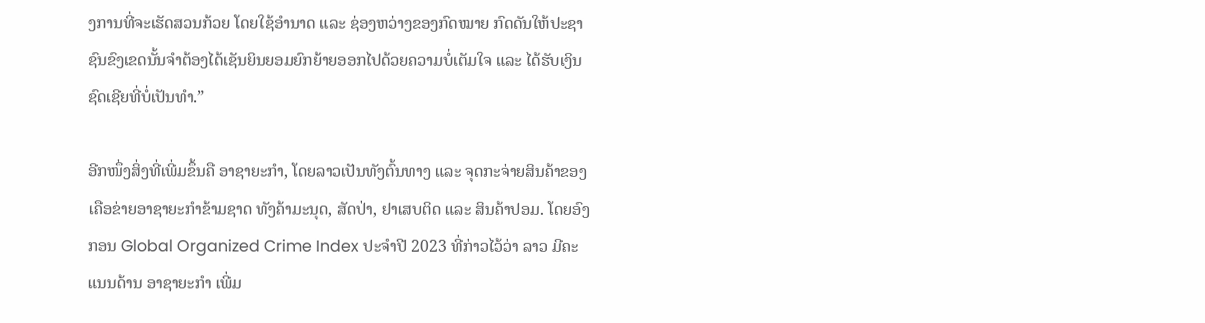ງການທີ່ຈະເຮັດສວນກ້ວຍ ໂດຍໃຊ້ອຳນາດ ແລະ ຊ່ອງຫວ່າງຂອງກົດໝາຍ ກົດດັນໃຫ້ປະຊາຊົນຂົງເຂດນັ້ນຈຳຕ້ອງໄດ້ເຊັນຍິນຍອມຍົກຍ້າຍອອກໄປດ້ວຍຄວາມບໍ່ເຕັມໃຈ ແລະ ໄດ້ຮັບເງິນຊົດເຊີຍທີ່ບໍ່ເປັນທຳ.”

ອີກໜຶ່ງສິ່ງທີ່ເພີ່ມຂຶ້ນຄື ອາຊາຍະກຳ, ໂດຍລາວເປັນທັງຕົ້ນທາງ ແລະ ຈຸດກະຈ່າຍສິນຄ້າຂອງເຄືອຂ່າຍອາຊາຍະກຳຂ້າມຊາດ ທັງຄ້າມະນຸດ, ສັດປ່າ, ຢາເສບຕິດ ແລະ ສິນຄ້າປອມ. ໂດຍອົງກອນ Global Organized Crime Index ປະຈຳປີ 2023 ທີ່ກ່າວໄວ້ວ່າ ລາວ ມີຄະແນນດ້ານ ອາຊາຍະກຳ ເພີ່ມ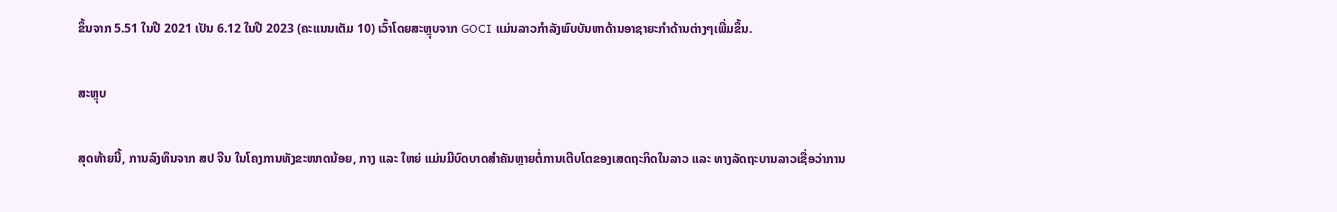ຂຶ້ນຈາກ 5.51 ໃນປີ 2021 ເປັນ 6.12 ໃນປີ 2023 (ຄະແນນເຕັມ 10) ເວົ້າໂດຍສະຫຼຸບຈາກ GOCI ແມ່ນລາວກຳລັງພົບບັນຫາດ້ານອາຊາຍະກຳດ້ານຕ່າງໆເພີ່ມຂຶ້ນ.

ສະຫຼຸບ

ສຸດທ້າຍນີ້, ການລົງທຶນຈາກ ສປ ຈີນ ໃນໂຄງການທັງຂະໜາດນ້ອຍ, ກາງ ແລະ ໃຫຍ່ ແມ່ນມີບົດບາດສຳຄັນຫຼາຍຕໍ່ການເຕີບໂຕຂອງເສດຖະກິດໃນລາວ ແລະ ທາງລັດຖະບານລາວເຊື່ອວ່າການ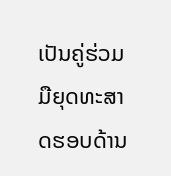ເປັນຄູ່ຮ່ວມມືຍຸດທະສາດຮອບດ້ານ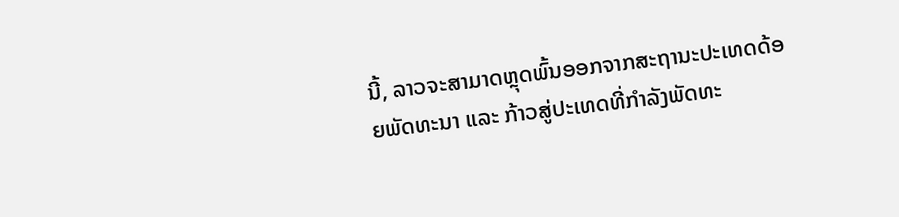ນີ້, ລາວຈະສາມາດຫຼຸດພົ້ນອອກຈາກສະຖານະປະເທດດ້ອຍພັດທະນາ ແລະ ກ້າວສູ່ປະເທດທີ່ກຳລັງພັດທະ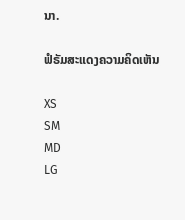ນາ.

ຟໍຣັມສະແດງຄວາມຄິດເຫັນ

XS
SM
MD
LG